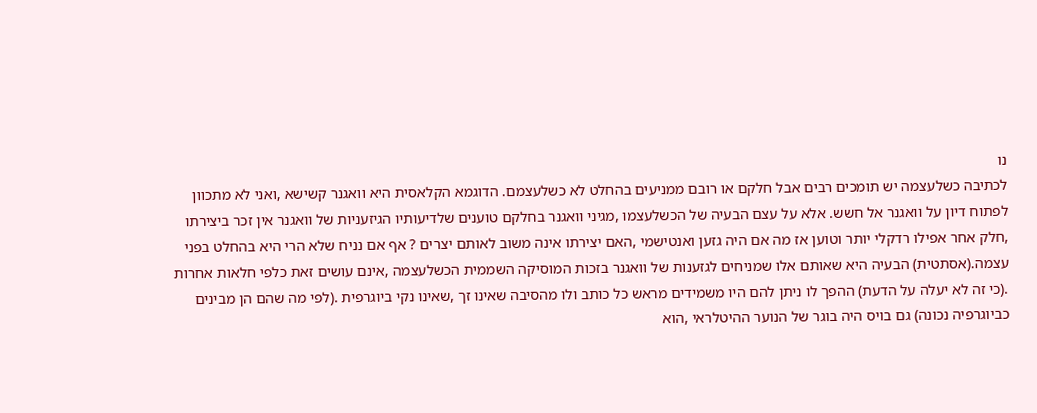נו
לכתיבה כשלעצמה יש תומכים רבים אבל חלקם או רובם ממניעים בהחלט לא כשלעצמם. הדוגמא הקלאסית היא וואגנר קשישא ,ואני לא מתכוון לפתוח דיון על וואגנר אל חשש. אלא על עצם הבעיה של הכשלעצמו ,מגיני וואגנר בחלקם טוענים שלדיעותיו הגיזעניות של וואגנר אין זכר ביצירתו ,חלק אחר אפילו רדקלי יותר וטוען אז מה אם היה גזען ואנטישמי ,האם יצירתו אינה משוב לאותם יצרים ? אף אם נניח שלא הרי היא בהחלט בפני עצמה.(אסתטית) הבעיה היא שאותם אלו שמניחים לגזענות של וואגנר בזכות המוסיקה השממית הכשלעצמה ,אינם עושים זאת כלפי חלאות אחרות .(כי זה לא יעלה על הדעת) ההפך לו ניתן להם היו משמידים מראש כל כותב ולו מהסיבה שאינו זך ,שאינו נקי ביוגרפית .(לפי מה שהם הן מבינים כביוגרפיה נכונה) גם בויס היה בוגר של הנוער ההיטלראי ,הוא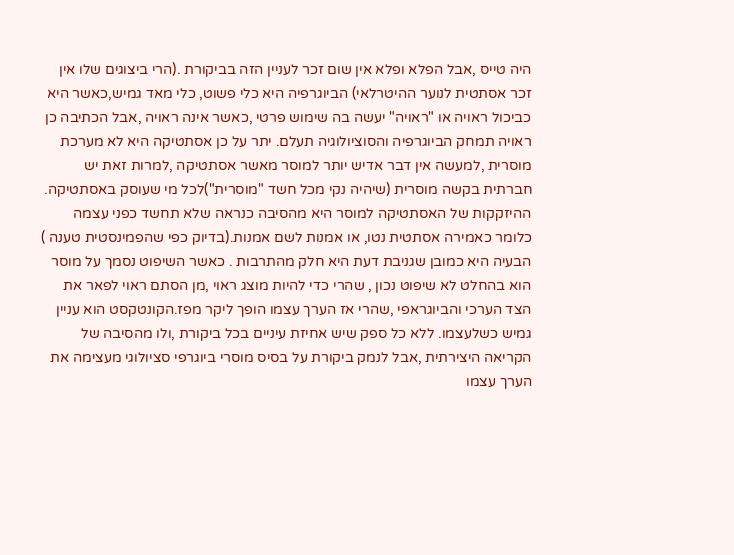היה טייס ,אבל הפלא ופלא אין שום זכר לעניין הזה בביקורת .(הרי ביצוגים שלו אין זכר אסתטית לנוער ההיטרלאי) הביוגרפיה היא כלי פשוט, כלי מאד גמיש,כאשר היא כביכול ראויה או "ראויה" יעשה בה שימוש פרטי ,כאשר אינה ראויה ,אבל הכתיבה כן ראויה תמחק הביוגרפיה והסוציולוגיה תעלם. יתר על כן אסתטיקה היא לא מערכת מוסרית ,למעשה אין דבר אדיש יותר למוסר מאשר אסתטיקה ,למרות זאת יש חברתית בקשה מוסרית (שיהיה נקי מכל חשד "מוסרית")לכל מי שעוסק באסתטיקה. ההיזקקות של האסתטיקה למוסר היא מהסיבה כנראה שלא תחשד כפני עצמה כלומר כאמירה אסתטית נטו, או אמנות לשם אמנות.(בדיוק כפי שהפמינסטית טענה ) הבעיה היא כמובן שגניבת דעת היא חלק מהתרבות . כאשר השיפוט נסמך על מוסר הוא בהחלט לא שיפוט נכון , שהרי כדי להיות מוצג ראוי ,מן הסתם ראוי לפאר את הצד הערכי והביוגראפי ,שהרי אז הערך עצמו הופך ליקר מפז.הקונטקסט הוא עניין גמיש כשלעצמו. ללא כל ספק שיש אחיזת עיניים בכל ביקורת ,ולו מהסיבה של הקריאה היצירתית ,אבל לנמק ביקורת על בסיס מוסרי ביוגרפי סציולוגי מעצימה את הערך עצמו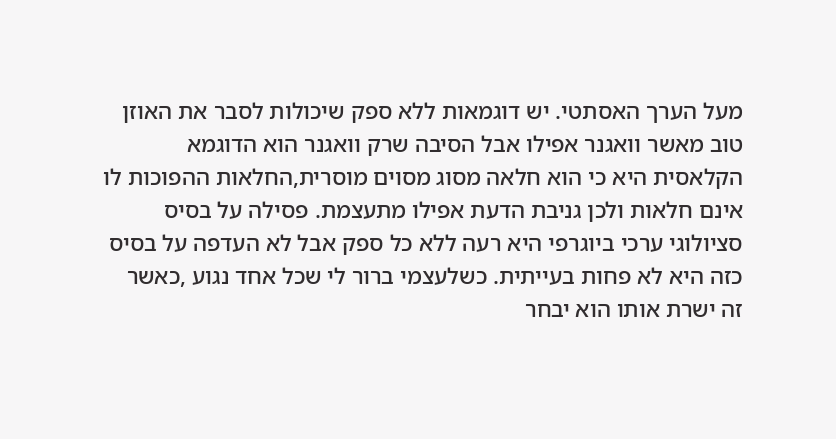מעל הערך האסתטי. יש דוגמאות ללא ספק שיכולות לסבר את האוזן טוב מאשר וואגנר אפילו אבל הסיבה שרק וואגנר הוא הדוגמא הקלאסית היא כי הוא חלאה מסוג מסוים מוסרית,החלאות ההפוכות לו אינם חלאות ולכן גניבת הדעת אפילו מתעצמת. פסילה על בסיס סציולוגי ערכי ביוגרפי היא רעה ללא כל ספק אבל לא העדפה על בסיס כזה היא לא פחות בעייתית. כשלעצמי ברור לי שכל אחד נגוע ,כאשר זה ישרת אותו הוא יבחר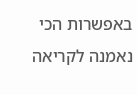באפשרות הכי נאמנה לקריאה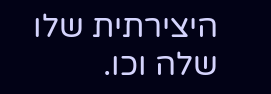היצירתית שלו שלה וכו.